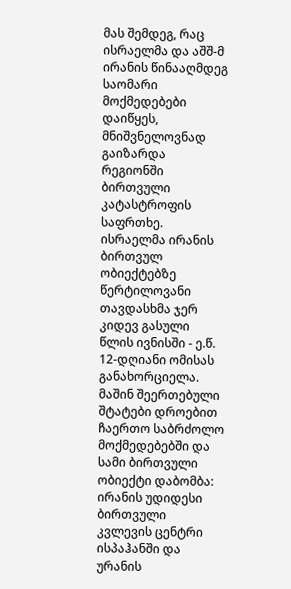მას შემდეგ, რაც ისრაელმა და აშშ-მ ირანის წინააღმდეგ საომარი მოქმედებები დაიწყეს, მნიშვნელოვნად გაიზარდა რეგიონში ბირთვული კატასტროფის საფრთხე.
ისრაელმა ირანის ბირთვულ ობიექტებზე წერტილოვანი თავდასხმა ჯერ კიდევ გასული წლის ივნისში - ე.წ. 12-დღიანი ომისას განახორციელა. მაშინ შეერთებული შტატები დროებით ჩაერთო საბრძოლო მოქმედებებში და სამი ბირთვული ობიექტი დაბომბა: ირანის უდიდესი ბირთვული კვლევის ცენტრი ისპაჰანში და ურანის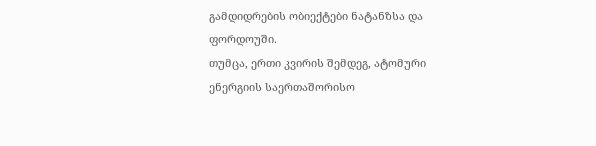გამდიდრების ობიექტები ნატანზსა და ფორდოუში.
თუმცა, ერთი კვირის შემდეგ, ატომური ენერგიის საერთაშორისო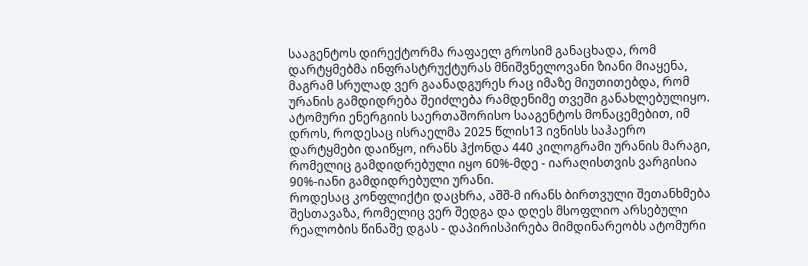სააგენტოს დირექტორმა რაფაელ გროსიმ განაცხადა, რომ დარტყმებმა ინფრასტრუქტურას მნიშვნელოვანი ზიანი მიაყენა, მაგრამ სრულად ვერ გაანადგურეს რაც იმაზე მიუთითებდა, რომ ურანის გამდიდრება შეიძლება რამდენიმე თვეში განახლებულიყო.
ატომური ენერგიის საერთაშორისო სააგენტოს მონაცემებით, იმ დროს, როდესაც ისრაელმა 2025 წლის13 ივნისს საჰაერო დარტყმები დაიწყო, ირანს ჰქონდა 440 კილოგრამი ურანის მარაგი, რომელიც გამდიდრებული იყო 60%-მდე - იარაღისთვის ვარგისია 90%-იანი გამდიდრებული ურანი.
როდესაც კონფლიქტი დაცხრა, აშშ-მ ირანს ბირთვული შეთანხმება შესთავაზა, რომელიც ვერ შედგა და დღეს მსოფლიო არსებული რეალობის წინაშე დგას - დაპირისპირება მიმდინარეობს ატომური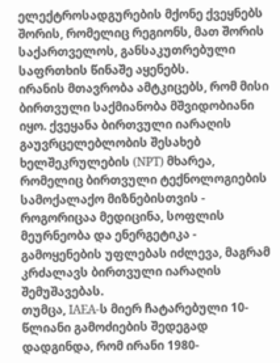ელექტროსადგურების მქონე ქვეყნებს შორის, რომელიც რეგიონს, მათ შორის საქართველოს, განსაკუთრებული საფრთხის წინაშე აყენებს.
ირანის მთავრობა ამტკიცებს, რომ მისი ბირთვული საქმიანობა მშვიდობიანი იყო. ქვეყანა ბირთვული იარაღის გაუვრცელებლობის შესახებ ხელშეკრულების (NPT) მხარეა, რომელიც ბირთვული ტექნოლოგიების სამოქალაქო მიზნებისთვის - როგორიცაა მედიცინა, სოფლის მეურნეობა და ენერგეტიკა - გამოყენების უფლებას იძლევა, მაგრამ კრძალავს ბირთვული იარაღის შემუშავებას.
თუმცა, IAEA-ს მიერ ჩატარებული 10-წლიანი გამოძიების შედეგად დადგინდა, რომ ირანი 1980-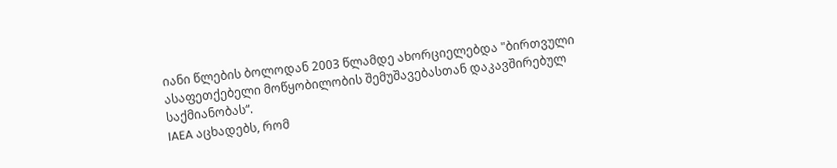იანი წლების ბოლოდან 2003 წლამდე ახორციელებდა "ბირთვული ასაფეთქებელი მოწყობილობის შემუშავებასთან დაკავშირებულ საქმიანობას“.
IAEA აცხადებს, რომ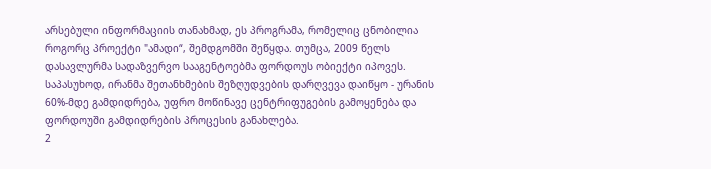არსებული ინფორმაციის თანახმად, ეს პროგრამა, რომელიც ცნობილია როგორც პროექტი "ამადი“, შემდგომში შეწყდა. თუმცა, 2009 წელს დასავლურმა სადაზვერვო სააგენტოებმა ფორდოუს ობიექტი იპოვეს.
საპასუხოდ, ირანმა შეთანხმების შეზღუდვების დარღვევა დაიწყო - ურანის 60%-მდე გამდიდრება, უფრო მოწინავე ცენტრიფუგების გამოყენება და ფორდოუში გამდიდრების პროცესის განახლება.
2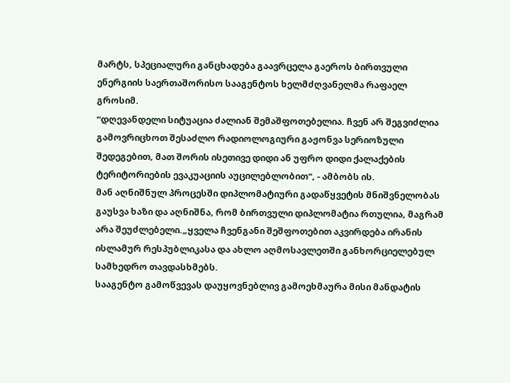მარტს, სპეციალური განცხადება გაავრცელა გაეროს ბირთვული ენერგიის საერთაშორისო სააგენტოს ხელმძღვანელმა რაფაელ გროსიმ.
“დღევანდელი სიტუაცია ძალიან შემაშფოთებელია. ჩვენ არ შეგვიძლია გამოვრიცხოთ შესაძლო რადიოლოგიური გაჟონვა სერიოზული შედეგებით, მათ შორის ისეთივე დიდი ან უფრო დიდი ქალაქების ტერიტორიების ევაკუაციის აუცილებლობით", - ამბობს ის.
მან აღნიშნულ პროცესში დიპლომატიური გადაწყვეტის მნიშვნელობას გაუსვა ხაზი და აღნიშნა, რომ ბირთვული დიპლომატია რთულია, მაგრამ არა შეუძლებელი.„ყველა ჩვენგანი შეშფოთებით აკვირდება ირანის ისლამურ რესპუბლიკასა და ახლო აღმოსავლეთში განხორციელებულ სამხედრო თავდასხმებს.
სააგენტო გამოწვევას დაუყოვნებლივ გამოეხმაურა მისი მანდატის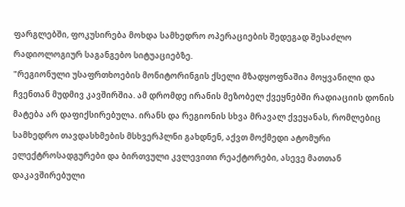ფარგლებში, ფოკუსირება მოხდა სამხედრო ოპერაციების შედეგად შესაძლო რადიოლოგიურ საგანგებო სიტუაციებზე.
"რეგიონული უსაფრთხოების მონიტორინგის ქსელი მზადყოფნაშია მოყვანილი და ჩვენთან მუდმივ კავშირშია. ამ დრომდე ირანის მეზობელ ქვეყნებში რადიაციის დონის მატება არ დაფიქსირებულა. ირანს და რეგიონის სხვა მრავალ ქვეყანას, რომლებიც სამხედრო თავდასხმების მსხვერპლნი გახდნენ, აქვთ მოქმედი ატომური ელექტროსადგურები და ბირთვული კვლევითი რეაქტორები, ასევე მათთან დაკავშირებული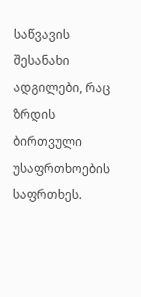საწვავის შესანახი ადგილები, რაც ზრდის ბირთვული უსაფრთხოების საფრთხეს.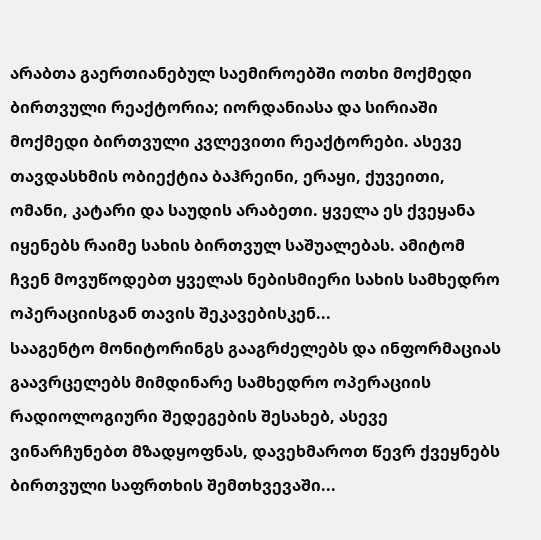არაბთა გაერთიანებულ საემიროებში ოთხი მოქმედი ბირთვული რეაქტორია; იორდანიასა და სირიაში მოქმედი ბირთვული კვლევითი რეაქტორები. ასევე თავდასხმის ობიექტია ბაჰრეინი, ერაყი, ქუვეითი, ომანი, კატარი და საუდის არაბეთი. ყველა ეს ქვეყანა იყენებს რაიმე სახის ბირთვულ საშუალებას. ამიტომ ჩვენ მოვუწოდებთ ყველას ნებისმიერი სახის სამხედრო ოპერაციისგან თავის შეკავებისკენ...
სააგენტო მონიტორინგს გააგრძელებს და ინფორმაციას გაავრცელებს მიმდინარე სამხედრო ოპერაციის რადიოლოგიური შედეგების შესახებ, ასევე ვინარჩუნებთ მზადყოფნას, დავეხმაროთ წევრ ქვეყნებს ბირთვული საფრთხის შემთხვევაში...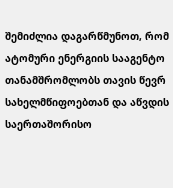შემიძლია დაგარწმუნოთ, რომ ატომური ენერგიის სააგენტო თანამშრომლობს თავის წევრ სახელმწიფოებთან და აწვდის საერთაშორისო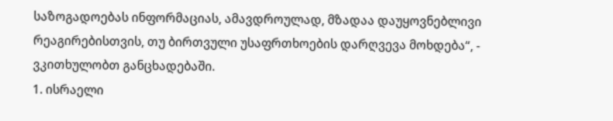საზოგადოებას ინფორმაციას, ამავდროულად, მზადაა დაუყოვნებლივი რეაგირებისთვის, თუ ბირთვული უსაფრთხოების დარღვევა მოხდება“, - ვკითხულობთ განცხადებაში.
1. ისრაელი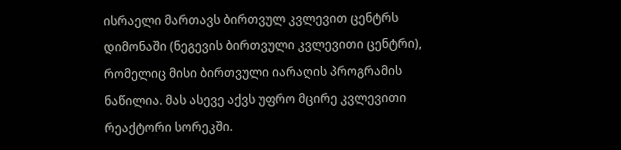ისრაელი მართავს ბირთვულ კვლევით ცენტრს დიმონაში (ნეგევის ბირთვული კვლევითი ცენტრი), რომელიც მისი ბირთვული იარაღის პროგრამის ნაწილია. მას ასევე აქვს უფრო მცირე კვლევითი რეაქტორი სორეკში.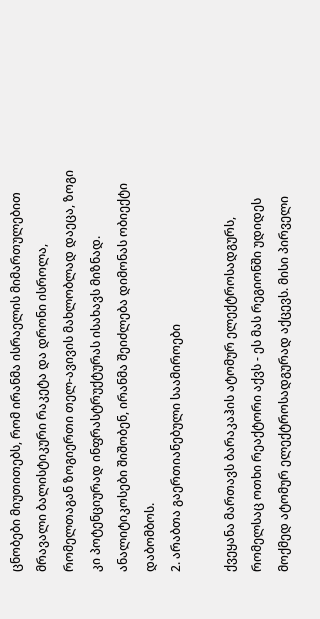ცნობები მიუთითებს, რომ ირანმა ისრაელის მიმართულებით მრავალი ბალისტიკური რაკეტა და დრონი ისროლა, რომელთაგან ზოგიერთი თელ-ავივის მახლობლად დაეცა, ზოგი კი პოტენციურად ინფრასტრუქტურას ისახავს მიზნად. ანალიტიკოსები შიშობენ, ირანმა შეიძლება დიმონას ობიექტი დაბომბოს.
2. არაბთა გაერთიანებული საამიროები

ქვეყანა მართავს ბარაკაჰის ატომურ ელექტროსადგურს, რომელსაც ოთხი რეაქტორი აქვს - ეს მას რეგიონში უდიდეს მოქმედ ატომურ ელექტროსადგურად აქცევს. მისი პირველი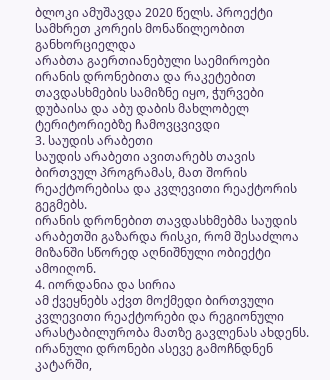ბლოკი ამუშავდა 2020 წელს. პროექტი სამხრეთ კორეის მონაწილეობით განხორციელდა
არაბთა გაერთიანებული საემიროები ირანის დრონებითა და რაკეტებით თავდასხმების სამიზნე იყო, ჭურვები დუბაისა და აბუ დაბის მახლობელ ტერიტორიებზე ჩამოვცვივდი
3. საუდის არაბეთი
საუდის არაბეთი ავითარებს თავის ბირთვულ პროგრამას, მათ შორის რეაქტორებისა და კვლევითი რეაქტორის გეგმებს.
ირანის დრონებით თავდასხმებმა საუდის არაბეთში გაზარდა რისკი, რომ შესაძლოა მიზანში სწორედ აღნიშნული ობიექტი ამოიღონ.
4. იორდანია და სირია
ამ ქვეყნებს აქვთ მოქმედი ბირთვული კვლევითი რეაქტორები და რეგიონული არასტაბილურობა მათზე გავლენას ახდენს.
ირანული დრონები ასევე გამოჩნდნენ კატარში,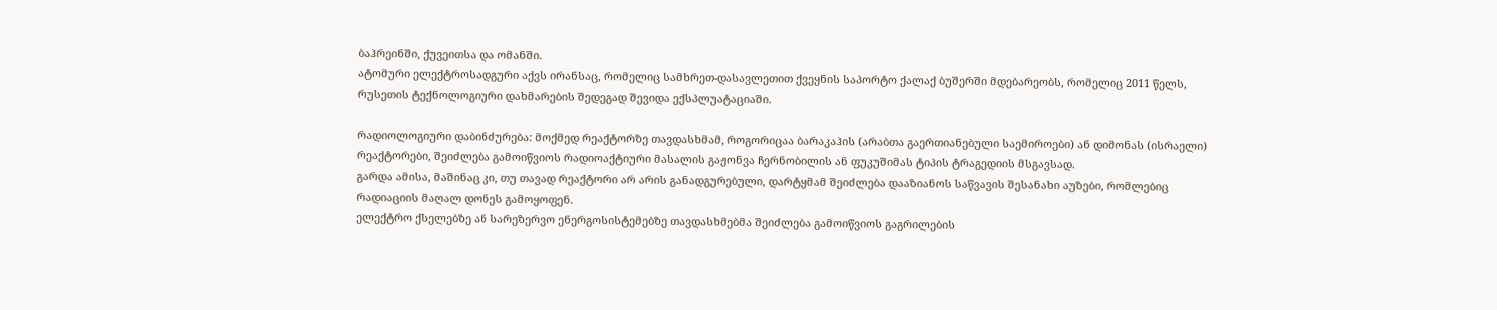ბაჰრეინში, ქუვეითსა და ომანში.
ატომური ელექტროსადგური აქვს ირანსაც, რომელიც სამხრეთ-დასავლეთით ქვეყნის საპორტო ქალაქ ბუშერში მდებარეობს, რომელიც 2011 წელს, რუსეთის ტექნოლოგიური დახმარების შედეგად შევიდა ექსპლუატაციაში.

რადიოლოგიური დაბინძურება: მოქმედ რეაქტორზე თავდასხმამ, როგორიცაა ბარაკაჰის (არაბთა გაერთიანებული საემიროები) ან დიმონას (ისრაელი) რეაქტორები, შეიძლება გამოიწვიოს რადიოაქტიური მასალის გაჟონვა ჩერნობილის ან ფუკუშიმას ტიპის ტრაგედიის მსგავსად.
გარდა ამისა, მაშინაც კი, თუ თავად რეაქტორი არ არის განადგურებული, დარტყმამ შეიძლება დააზიანოს საწვავის შესანახი აუზები, რომლებიც რადიაციის მაღალ დონეს გამოყოფენ.
ელექტრო ქსელებზე ან სარეზერვო ენერგოსისტემებზე თავდასხმებმა შეიძლება გამოიწვიოს გაგრილების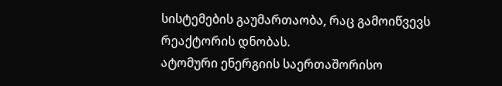სისტემების გაუმართაობა, რაც გამოიწვევს რეაქტორის დნობას.
ატომური ენერგიის საერთაშორისო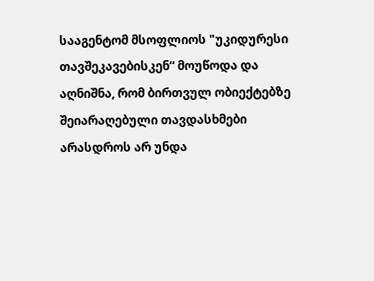სააგენტომ მსოფლიოს "უკიდურესი თავშეკავებისკენ“ მოუწოდა და აღნიშნა, რომ ბირთვულ ობიექტებზე შეიარაღებული თავდასხმები არასდროს არ უნდა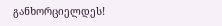განხორციელდეს!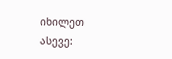იხილეთ ასევე: